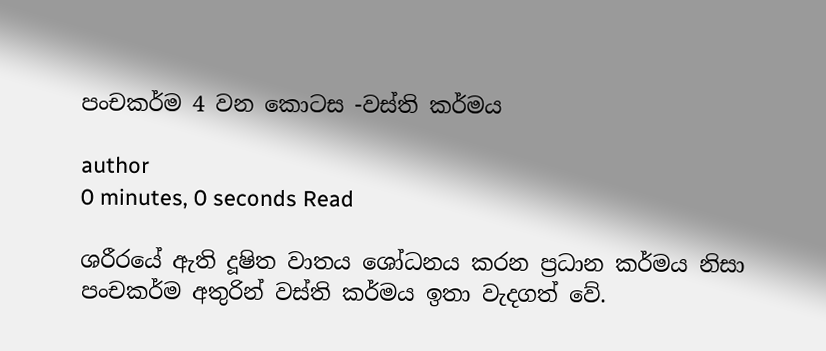පංචකර්ම 4 වන කොටස -වස්ති කර්මය

author
0 minutes, 0 seconds Read

ශරීරයේ ඇති දූෂිත වාතය ශෝධනය කරන ප්‍රධාන කර්මය නිසා පංචකර්ම අතුරින් වස්ති කර්මය ඉතා වැදගත් වේ.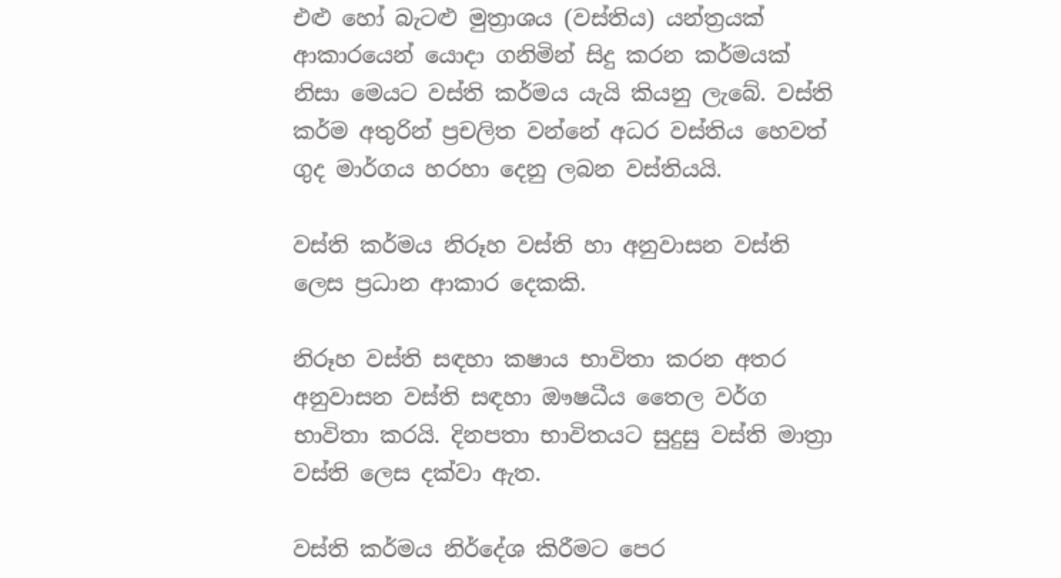එළු හෝ බැටළු මුත්‍රාශය (වස්තිය) යන්ත්‍රයක් ආකාරයෙන් යොදා ගනිමින් සිදු කරන කර්මයක් නිසා මෙයට වස්ති කර්මය යැයි කියනු ලැබේ. වස්ති කර්ම අතුරින් ප්‍රචලිත වන්නේ අධර වස්තිය හෙවත් ගුද මාර්ගය හරහා දෙනු ලබන වස්තියයි.

වස්ති කර්මය නිරූහ වස්ති හා අනුවාසන වස්ති ලෙස ප්‍රධාන ආකාර දෙකකි.

නිරූහ වස්ති සඳහා කෂාය භාවිතා කරන අතර අනුවාසන වස්ති සඳහා ඖෂධීය තෛල වර්ග භාවිතා කරයි. දිනපතා භාවිතයට සුදුසු වස්ති මාත්‍රා වස්ති ලෙස දක්වා ඇත.

වස්ති කර්මය නිර්දේශ කිරීමට පෙර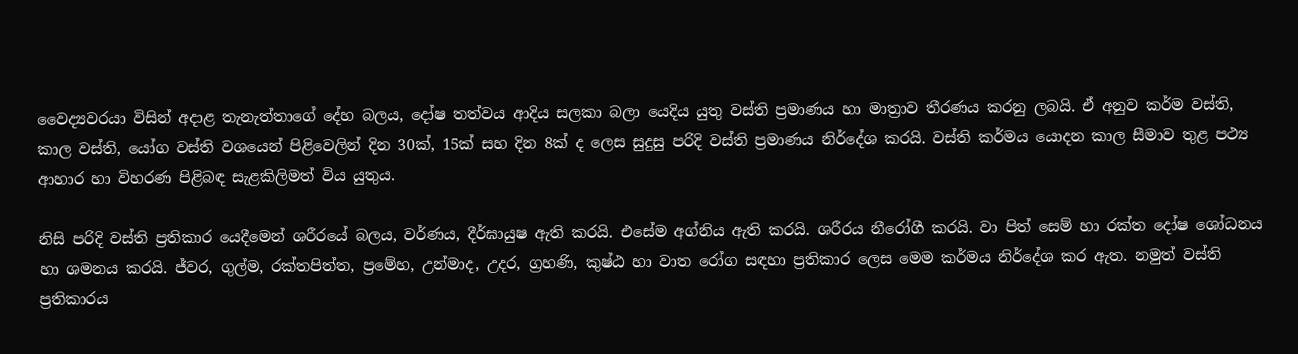වෛද්‍යවරයා විසින් අදාළ තැනැත්තාගේ දේහ බලය, දෝෂ තත්වය ආදිය සලකා බලා යෙදිය යුතු වස්ති ප්‍රමාණය හා මාත්‍රාව තීරණය කරනු ලබයි. ඒ අනුව කර්ම වස්ති, කාල වස්ති, යෝග වස්ති වශයෙන් පිළිවෙලින් දින 30ක්, 15ක් සහ දින 8ක් ද ලෙස සුදුසු පරිදි වස්ති ප්‍රමාණය නිර්දේශ කරයි. වස්ති කර්මය යොදන කාල සීමාව තුළ පථ්‍ය ආහාර හා විහරණ පිළිබඳ සැළකිලිමත් විය යුතුය.

නිසි පරිදි වස්ති ප්‍රතිකාර යෙදීමෙන් ශරීරයේ බලය, වර්ණය, දීර්ඝායුෂ ඇති කරයි. එසේම අග්නිය ඇති කරයි. ශරීරය නීරෝගී කරයි. වා පිත් සෙම් හා රක්ත දෝෂ ශෝධනය හා ශමනය කරයි. ජ්වර, ගුල්ම, රක්තපිත්ත, ප්‍රමේහ, උන්මාද, උදර, ග්‍රහණි, කුෂ්ඨ හා වාත රෝග සඳහා ප්‍රතිකාර ලෙස මෙම කර්මය නිර්දේශ කර ඇත. නමුත් වස්ති ප්‍රතිකාරය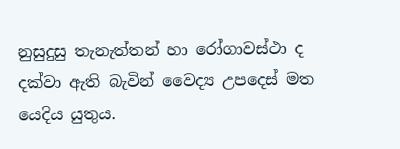නුසුදුසු තැනැත්තන් හා රෝගාවස්ථා ද දක්වා ඇති බැවින් වෛද්‍ය උපදෙස් මත යෙදිය යුතුය.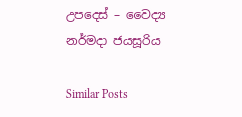උපදෙස් – වෛද්‍ය නර්මදා ජයසූරිය

Similar Posts